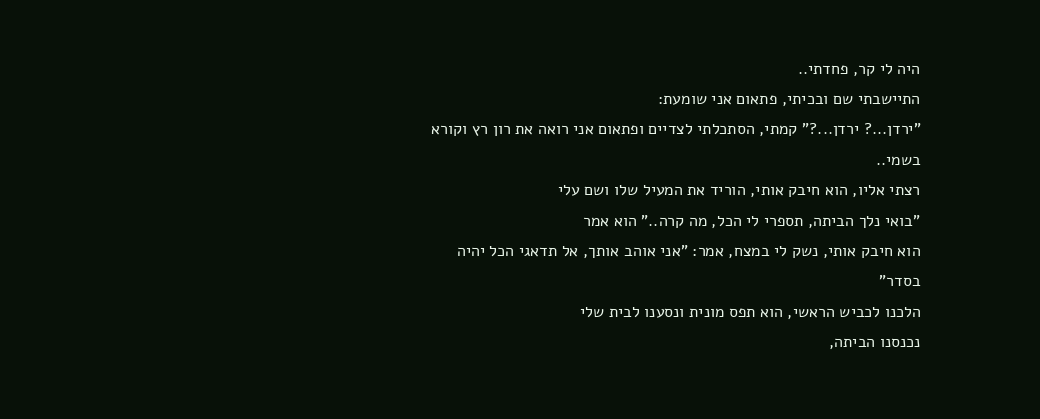היה לי קר, פחדתי..
התיישבתי שם ובכיתי, פתאום אני שומעת:
"ירדן...? ירדן...?" קמתי, הסתכלתי לצדיים ופתאום אני רואה את רון רץ וקורא בשמי..
רצתי אליו, הוא חיבק אותי, הוריד את המעיל שלו ושם עלי
"בואי נלך הביתה, תספרי לי הכל, מה קרה.." הוא אמר
הוא חיבק אותי, נשק לי במצח, אמר: "אני אוהב אותך, אל תדאגי הכל יהיה בסדר"
הלכנו לכביש הראשי, הוא תפס מונית ונסענו לבית שלי
נכנסנו הביתה,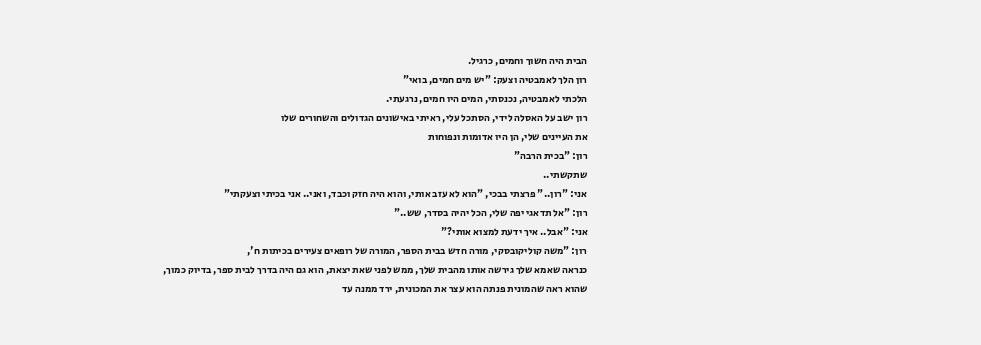הבית היה חשוך וחמים, כרגיל.
רון הלך לאמבטיה וצעק: "יש מים חמים, בואי"
הלכתי לאמבטיה, נכנסתי, המים היו חמים, נרגעתי.
רון ישב על האסלה לידי, הסתכל עלי, ראיתי באישונים הגדולים והשחורים שלו
את העיינים שלי, הן היו אדומות ונפוחות
רון: "בכית הרבה"
שתקשתי..
אני: "רון.." פרצתי בבכי, "הוא לא עזב אותי, והוא היה חזק וכבד, ואני.. אני בכיתי וצעקתי"
רון: "אל תדאגי יפה שלי, הכל יהיה בסדר, שש.."
אני: "אבל.. איך ידעת למצוא אותי?"
רון: "משה קוליקובסקי, מורה חדש בבית הספר, המורה של רופאים צעירים בכיתות ח',
כנראה שאמא שלך גירשה אותו מהבית שלך, ממש לפני שאת יצאת, הוא גם היה בדרך לבית ספר, בדיוק כמוך,
שהוא ראה שהמונית פנתה הוא עצר את המכונית, ירד ממנה עד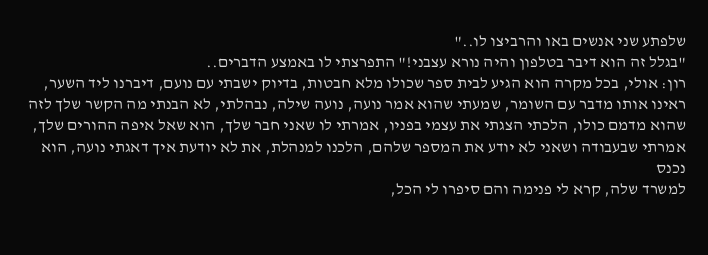שלפתע שני אנשים באו והרביצו לו.."
"בגלל זה הוא דיבר בטלפון והיה נורא עצבני!" התפרצתי לו באמצע הדברים..
רון: אולי, בכל מקרה הוא הגיע לבית ספר שכולו מלא חבטות, בדיוק ישבתי עם נועם, דיברנו ליד השער,
ראינו אותו מדבר עם השומר, שמעתי שהוא אמר נועה, נועה שילה, נבהלתי, לא הבנתי מה הקשר שלך לזה
שהוא מדמם כולו, הלכתי הצגתי את עצמי בפניו, אמרתי לו שאני חבר שלך, הוא שאל איפה ההורים שלך,
אמרתי שבעבודה ושאני לא יודע את המספר שלהם, הלכנו למנהלת, את לא יודעת איך דאגתי נועה, הוא נכנס
למשרד שלה, קרא לי פנימה והם סיפרו לי הכל,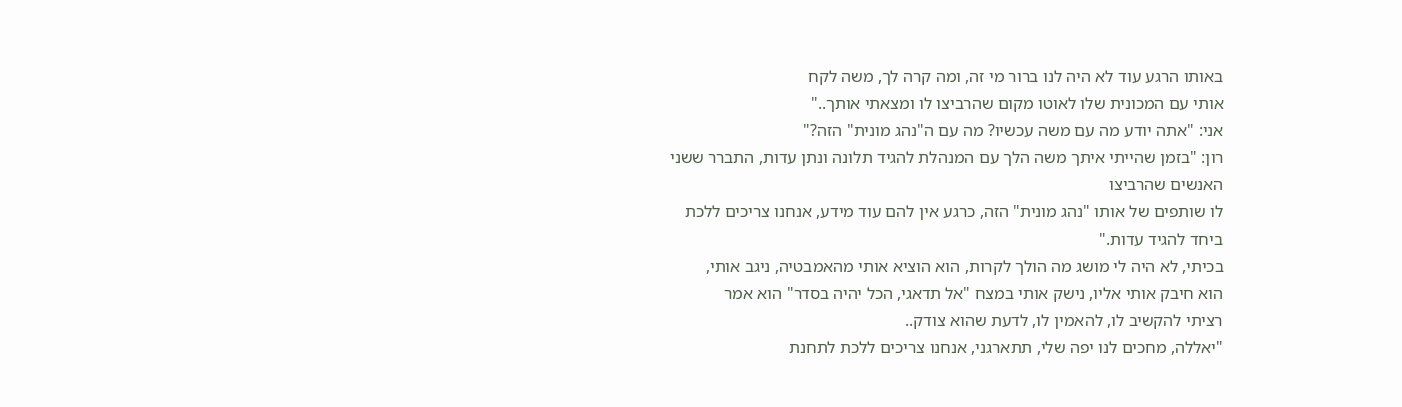באותו הרגע עוד לא היה לנו ברור מי זה, ומה קרה לך, משה לקח
אותי עם המכונית שלו לאוטו מקום שהרביצו לו ומצאתי אותך.."
אני: "אתה יודע מה עם משה עכשיו? מה עם ה"נהג מונית" הזה?"
רון: "בזמן שהייתי איתך משה הלך עם המנהלת להגיד תלונה ונתן עדות, התברר ששני האנשים שהרביצו
לו שותפים של אותו "נהג מונית" הזה, כרגע אין להם עוד מידע, אנחנו צריכים ללכת ביחד להגיד עדות."
בכיתי, לא היה לי מושג מה הולך לקרות, הוא הוציא אותי מהאמבטיה, ניגב אותי,
הוא חיבק אותי אליו, נישק אותי במצח "אל תדאגי, הכל יהיה בסדר" הוא אמר
רציתי להקשיב לו, להאמין לו, לדעת שהוא צודק..
"יאללה, מחכים לנו יפה שלי, תתארגני, אנחנו צריכים ללכת לתחנת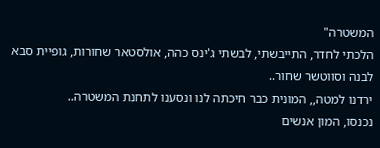המשטרה"
הלכתי לחדר, התייבשתי, לבשתי ג'ינס כהה, אולסטאר שחורות, גופיית סבא לבנה וסווטשר שחור..
ירדנו למטה,, המונית כבר חיכתה לנו ונסענו לתחנת המשטרה..
נכנסו, המון אנשים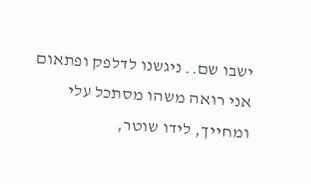ישבו שם.. ניגשנו לדלפק ופתאום אני רואה משהו מסתכל עלי ומחייך, לידו שוטר,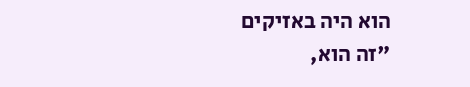הוא היה באזיקים
"זה הוא,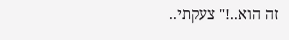זה הוא..!" צעקתי..